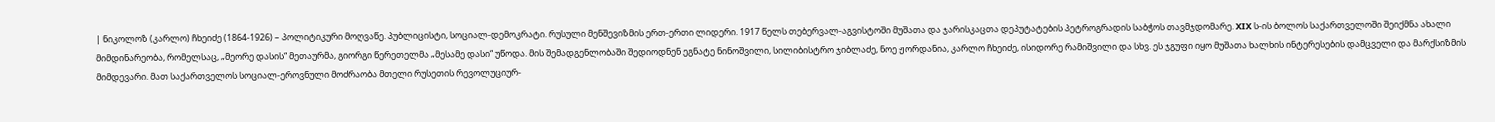| ნიკოლოზ (კარლო) ჩხეიძე (1864-1926) – პოლიტიკური მოღვაწე. პუბლიცისტი, სოციალ-დემოკრატი. რუსული მენშევიზმის ერთ-ერთი ლიდერი. 1917 წელს თებერვალ-აგვისტოში მუშათა და ჯარისკაცთა დეპუტატების პეტროგრადის საბჭოს თავმჯდომარე. XIX ს-ის ბოლოს საქართველოში შეიქმნა ახალი მიმდინარეობა, რომელსაც, „მეორე დასის“ მეთაურმა, გიორგი წერეთელმა „მესამე დასი“ უწოდა. მის შემადგენლობაში შედიოდნენ ეგნატე ნინოშვილი, სილიბისტრო ჯიბლაძე, ნოე ჟორდანია, კარლო ჩხეიძე, ისიდორე რამიშვილი და სხვ. ეს ჯგუფი იყო მუშათა ხალხის ინტერესების დამცველი და მარქსიზმის მიმდევარი. მათ საქართველოს სოციალ-ეროვნული მოძრაობა მთელი რუსეთის რევოლუციურ-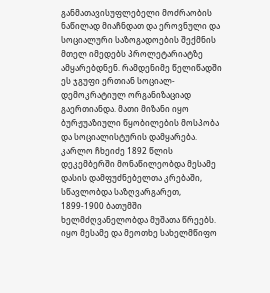განმათავისუფლებელი მოძრაობის ნაწილად მიაჩნდათ და ეროვნული და სოციალური საზოგადოების შექმნის მთელ იმედებს პროლეტარიატზე ამყარებდნენ. რამდენიმე წელიწადში ეს ჯგუფი ერთიან სოციალ-დემოკრატიულ ორგანიზაციად გაერთიანდა. მათი მიზანი იყო ბურჟუაზიული წყობილების მოსპობა და სოციალისტურის დამყარება. კარლო ჩხეიძე 1892 წლის დეკემბერში მონაწილეობდა მესამე დასის დამფუძნებელთა კრებაში, სწავლობდა საზღვარგარეთ, 1899-1900 ბათუმში ხელმძღვანელობდა მუშათა წრეებს. იყო მესამე და მეოთხე სახელმწიფო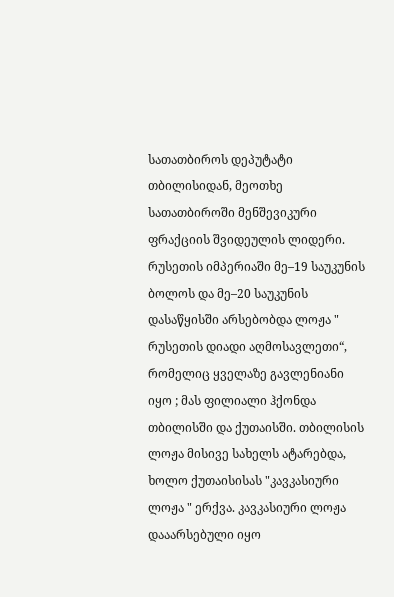სათათბიროს დეპუტატი თბილისიდან, მეოთხე სათათბიროში მენშევიკური ფრაქციის შვიდეულის ლიდერი. რუსეთის იმპერიაში მე–19 საუკუნის ბოლოს და მე–20 საუკუნის დასაწყისში არსებობდა ლოჟა " რუსეთის დიადი აღმოსავლეთი“, რომელიც ყველაზე გავლენიანი იყო ; მას ფილიალი ჰქონდა თბილისში და ქუთაისში. თბილისის ლოჟა მისივე სახელს ატარებდა, ხოლო ქუთაისისას "კავკასიური ლოჟა " ერქვა. კავკასიური ლოჟა დააარსებული იყო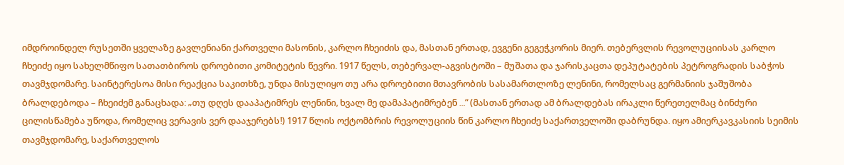იმდროინდელ რუსეთში ყველაზე გავლენიანი ქართველი მასონის, კარლო ჩხეიძის და, მასთან ერთად, ევგენი გეგეჭკორის მიერ. თებერვლის რევოლუციისას კარლო ჩხეიძე იყო სახელმწიფო სათათბიროს დროებითი კომიტეტის წევრი. 1917 წელს, თებერვალ-აგვისტოში – მუშათა და ჯარისკაცთა დეპუტატების პეტროგრადის საბჭოს თავმჯდომარე. საინტერესოა მისი რეაქცია საკითხზე, უნდა მისულიყო თუ არა დროებითი მთავრობის სასამართლოზე ლენინი, რომელსაც გერმანიის ჯაშუშობა ბრალდებოდა – ჩხეიძემ განაცხადა: „თუ დღეს დააპატიმრეს ლენინი, ხვალ მე დამაპატიმრებენ ...“ (მასთან ერთად ამ ბრალდებას ირაკლი წერეთელმაც ბინძური ცილისწამება უწოდა, რომელიც ვერავის ვერ დააჯერებს!) 1917 წლის ოქტომბრის რევოლუციის წინ კარლო ჩხეიძე საქართველოში დაბრუნდა. იყო ამიერკავკასიის სეიმის თავმჯდომარე, საქართველოს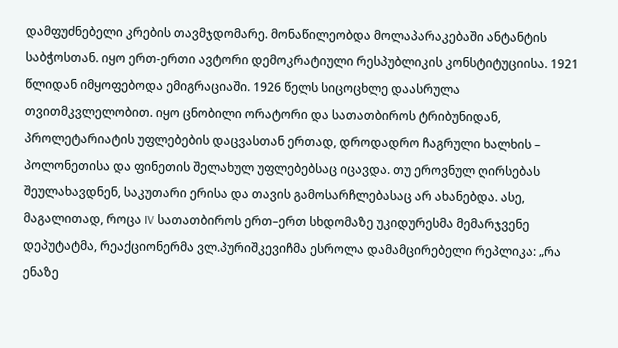დამფუძნებელი კრების თავმჯდომარე. მონაწილეობდა მოლაპარაკებაში ანტანტის საბჭოსთან. იყო ერთ-ერთი ავტორი დემოკრატიული რესპუბლიკის კონსტიტუციისა. 1921 წლიდან იმყოფებოდა ემიგრაციაში. 1926 წელს სიცოცხლე დაასრულა თვითმკვლელობით. იყო ცნობილი ორატორი და სათათბიროს ტრიბუნიდან, პროლეტარიატის უფლებების დაცვასთან ერთად, დროდადრო ჩაგრული ხალხის – პოლონეთისა და ფინეთის შელახულ უფლებებსაც იცავდა. თუ ეროვნულ ღირსებას შეულახავდნენ, საკუთარი ერისა და თავის გამოსარჩლებასაც არ ახანებდა. ასე, მაგალითად, როცა IV სათათბიროს ერთ–ერთ სხდომაზე უკიდურესმა მემარჯვენე დეპუტატმა, რეაქციონერმა ვლ.პურიშკევიჩმა ესროლა დამამცირებელი რეპლიკა: „რა ენაზე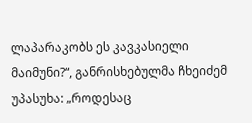ლაპარაკობს ეს კავკასიელი მაიმუნი?“, განრისხებულმა ჩხეიძემ უპასუხა: „როდესაც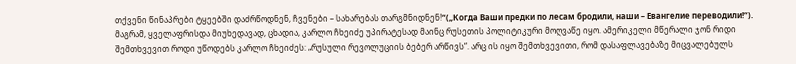თქვენი წინაპრები ტყეებში დაძრწოდნენ, ჩვენები – სახარებას თარგმნიდნენ!“(„Когда Ваши предки по лесам бродили, наши – Евангелие переводили!“). მაგრამ, ყველაფრისდა მიუხედავად, ცხადია, კარლო ჩხეიძე უპირატესად მაინც რუსეთის პოლიტიკური მოღვაწე იყო. ამერიკელი მწერალი ჯონ რიდი შემთხვევით როდი უწოდებს კარლო ჩხეიძეს: „რუსული რევოლუციის ბებერ არწივს“. არც ის იყო შემთხვევითი, რომ დასაფლავებაზე მიცვალებულს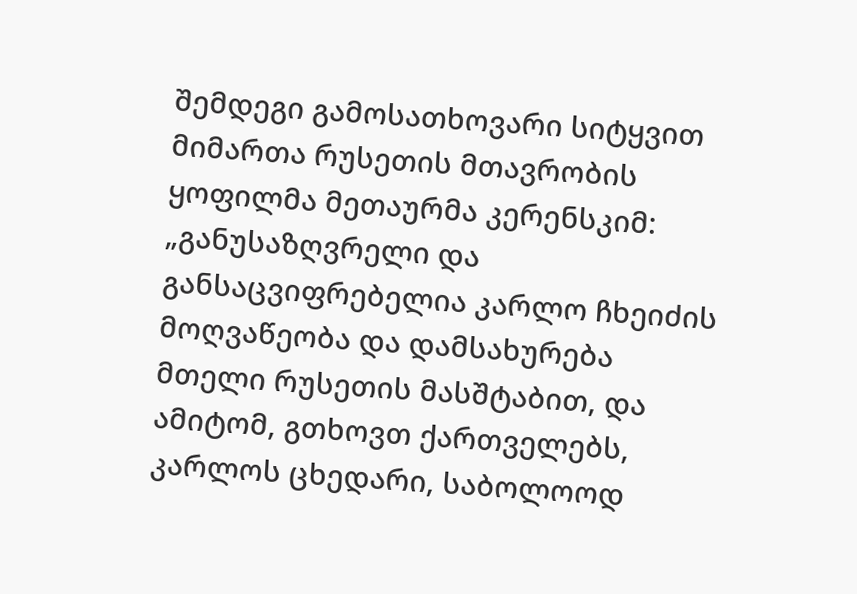შემდეგი გამოსათხოვარი სიტყვით მიმართა რუსეთის მთავრობის ყოფილმა მეთაურმა კერენსკიმ: „განუსაზღვრელი და განსაცვიფრებელია კარლო ჩხეიძის მოღვაწეობა და დამსახურება მთელი რუსეთის მასშტაბით, და ამიტომ, გთხოვთ ქართველებს, კარლოს ცხედარი, საბოლოოდ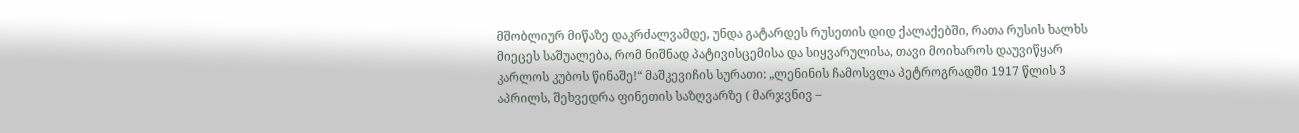მშობლიურ მიწაზე დაკრძალვამდე, უნდა გატარდეს რუსეთის დიდ ქალაქებში, რათა რუსის ხალხს მიეცეს საშუალება, რომ ნიშნად პატივისცემისა და სიყვარულისა, თავი მოიხაროს დაუვიწყარ კარლოს კუბოს წინაშე!“ მაშკევიჩის სურათი: „ლენინის ჩამოსვლა პეტროგრადში 1917 წლის 3 აპრილს, შეხვედრა ფინეთის საზღვარზე ( მარჯვნივ –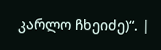კარლო ჩხეიძე)“. |